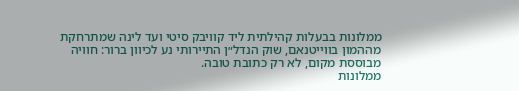ממלונות בבעלות קהילתית ליד קוויבק סיטי ועד לינה שמתרחקת מההמון בווייטנאם, שוק הנדל״ן התיירותי נע לכיוון ברור: חוויה מבוססת מקום, לא רק כתובת טובה.
ממלונות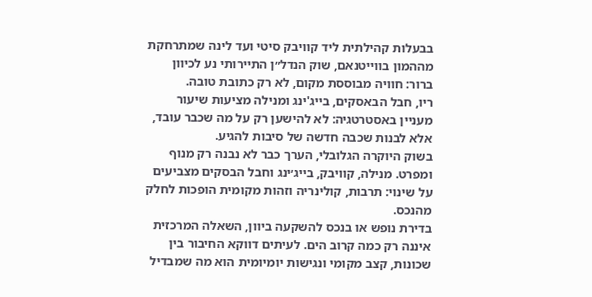בבעלות קהילתית ליד קוויבק סיטי ועד לינה שמתרחקת מההמון בווייטנאם, שוק הנדל״ן התיירותי נע לכיוון ברור: חוויה מבוססת מקום, לא רק כתובת טובה.
ריו, חבל הבאסקים, בייג'ינג ומנילה מציעות שיעור מעניין באסטרטגיה: לא להישען רק על מה שכבר עובד, אלא לבנות שכבה חדשה של סיבות להגיע.
בשוק היוקרה הגלובלי, הערך כבר לא נבנה רק מנוף ומפרט. מנילה, קוויבק, בייג׳ינג וחבל הבסקים מצביעים על שינוי: תרבות, קולינריה וזהות מקומית הופכות לחלק מהנכס.
בדירת נופש או בנכס להשקעה ביוון, השאלה המרכזית איננה רק כמה קרוב הים. לעיתים דווקא החיבור בין שכונות, קצב מקומי ונגישות יומיומית הוא מה שמבדיל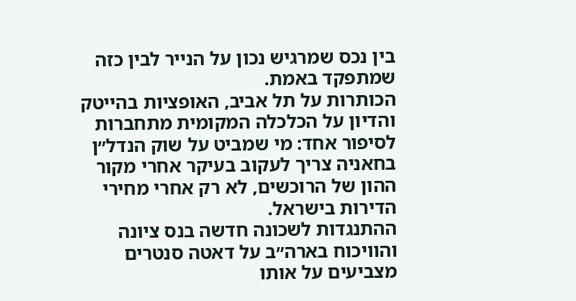בין נכס שמרגיש נכון על הנייר לבין כזה שמתפקד באמת.
הכותרות על תל אביב, האופציות בהייטק והדיון על הכלכלה המקומית מתחברות לסיפור אחד: מי שמביט על שוק הנדל״ן בחאניה צריך לעקוב בעיקר אחרי מקור ההון של הרוכשים, לא רק אחרי מחירי הדירות בישראל.
ההתנגדות לשכונה חדשה בנס ציונה והוויכוח בארה״ב על דאטה סנטרים מצביעים על אותו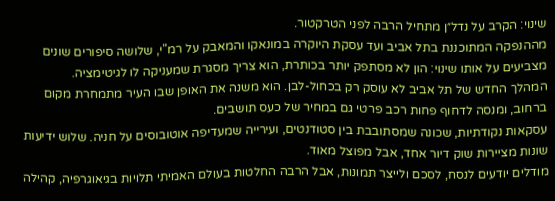שינוי: הקרב על נדל״ן מתחיל הרבה לפני הטרקטור.
מההנפקה המתוכננת בתל אביב ועד עסקת היוקרה במונאקו והמאבק על רמ"י, שלושה סיפורים שונים מצביעים על אותו שינוי: הון לא מסתפק יותר בכותרת, הוא צריך מסגרת שמעניקה לו לגיטימציה.
המהלך החדש של תל אביב לא עוסק רק בכחול-לבן. הוא משנה את האופן שבו העיר מתמחרת מקום ברחוב, ומנסה לדחוף פחות רכב פרטי גם במחיר של כעס תושבים.
עסקאות נקודתיות, שכונה שמסתובבת בין סטודנטים, ועירייה שמעדיפה אוטובוסים על חניה. שלוש ידיעות שונות מציירות שוק דיור אחד, אבל מפוצל מאוד.
מודלים יודעים לנסח, לסכם ולייצר תמונות, אבל הרבה החלטות בעולם האמיתי תלויות בגיאוגרפיה, קהילה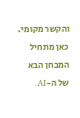והקשר מקומי. כאן מתחיל המבחן הבא של ה-AI.